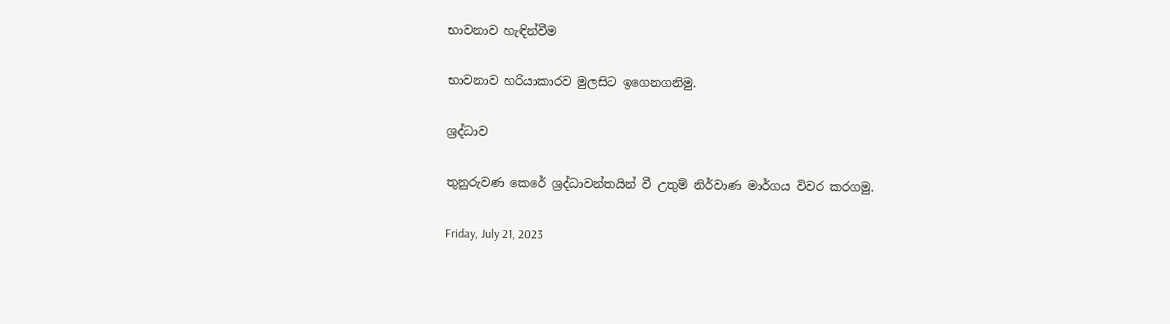භාවනාව හැඳින්වීම

භාවනාව හරියාකාරව මුලසිට ඉගෙනගනිමු.

ශ්‍රද්ධාව

තුනුරුවණ කෙරේ ශ්‍රද්ධාවන්තයින් වී උතුම් නිර්වාණ මාර්ගය විවර කරගමු.

Friday, July 21, 2023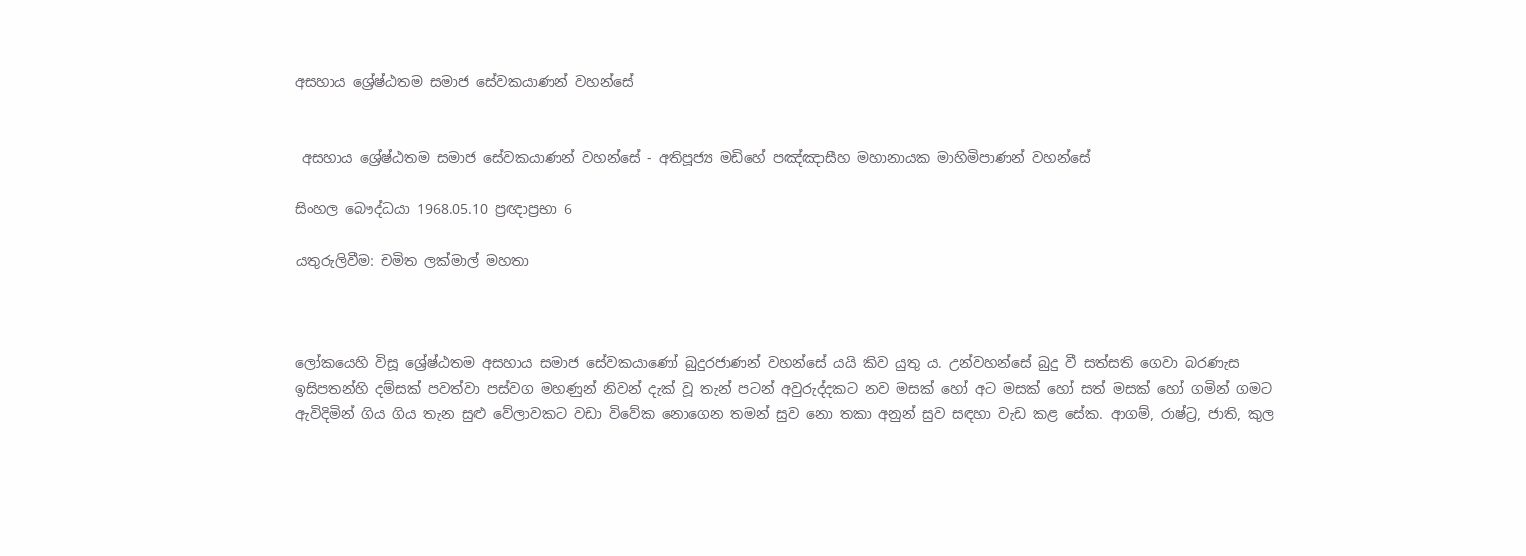අසහාය ශ්‍රේෂ්ඨතම සමාජ සේවකයාණන් වහන්සේ


 අසහාය ශ්‍රේෂ්ඨතම සමාජ සේවකයාණන් වහන්සේ - අතිපූජ්‍ය මඩිහේ පඤ්ඤාසීහ මහානායක මාහිමිපාණන් වහන්සේ

සිංහල බෞද්ධයා 1968.05.10 ප්‍රඥාප්‍රභා 6

යතුරුලිවීම: චමිත ලක්මාල් මහතා



ලෝකයෙහි විසූ ශ්‍රේෂ්ඨතම අසහාය සමාජ සේවකයාණෝ බුදුරජාණන් වහන්සේ යයි කිව යුතු ය. උන්වහන්සේ බුදු වී සත්සති ගෙවා බරණැස ඉසිපතන්හි දම්සක් පවත්වා පස්වග මහණුන් නිවන් දැක් වූ තැන් පටන් අවුරුද්දකට නව මසක් හෝ අට මසක් හෝ සත් මසක් හෝ ගමින් ගමට ඇවිදිමින් ගිය ගිය තැන සුළු වේලාවකට වඩා විවේක නොගෙන තමන් සුව නො තකා අනුන් සුව සඳහා වැඩ කළ සේක. ආගම්, රාෂ්ට්‍ර, ජාති, කුල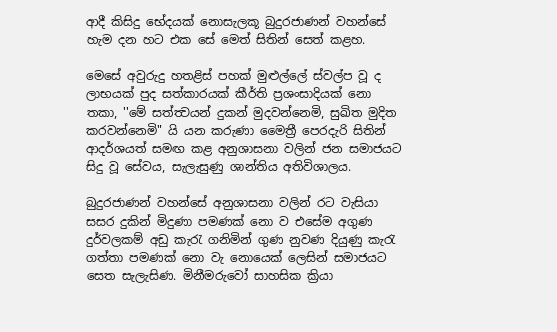ආදී කිසිදු භේදයක් නොසැලකූ බුදුරජාණන් වහන්සේ හැම දන හට එක සේ මෙත් සිතින් සෙත් කළහ.

මෙසේ අවුරුදු හතළිස් පහක් මුළුල්ලේ ස්වල්ප වූ ද ලාභයක් පුද සත්කාරයක් කීර්ති ප්‍රශංසාදියක් නො තකා, ''මේ සත්ත්‍වයන් දුකන් මුදවන්නෙමි, සුඛිත මුදිත කරවන්නෙමි" යි යන කරුණා මෛත්‍රී පෙරදැරි සිතින් ආදර්ශයත් සමඟ කළ අනුශාසනා වලින් ජන සමාජයට සිදු වූ සේවය, සැලැසුණු ශාන්තිය අතිවිශාලය.

බුදුරජාණන් වහන්සේ අනුශාසනා වලින් රට වැසියා සසර දුකින් මිදුණා පමණක් නො ව එසේම අගුණ දුර්වලකම් අඩු කැරැ ගනිමින් ගුණ නුවණ දියුණු කැරැ ගත්තා පමණක් නො වැ නොයෙක් ලෙසින් සමාජයට සෙත සැලැසිණ. මිනීමරුවෝ සාහසික ක්‍රියා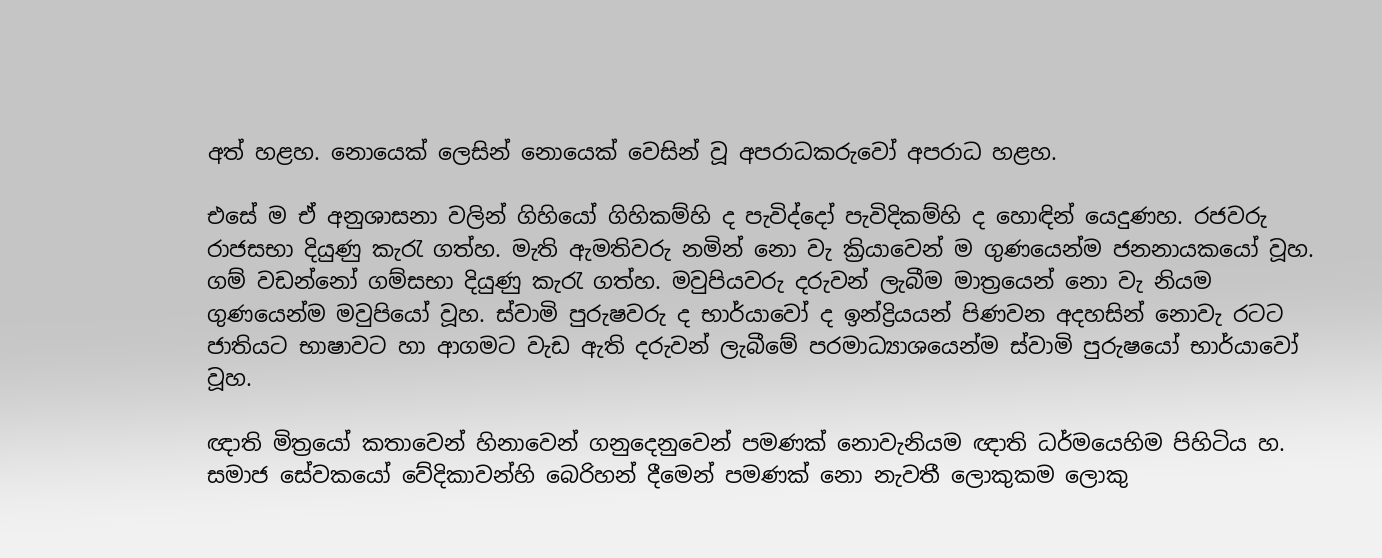අත් හළහ. නොයෙක් ලෙසින් නොයෙක් වෙසින් වූ අපරාධකරුවෝ අපරාධ හළහ.

එසේ ම ඒ අනුශාසනා වලින් ගිහියෝ ගිහිකම්හි ද පැවිද්දෝ පැවිදිකම්හි ද හොඳින් යෙදුණහ. රජවරු රාජසභා දියුණු කැරැ ගත්හ. මැති ඇමතිවරු නමින් නො වැ ක්‍රියාවෙන් ම ගුණයෙන්ම ජනනායකයෝ වූහ. ගම් වඩන්නෝ ගම්සභා දියුණු කැරැ ගත්හ. මවුපියවරු දරුවන් ලැබීම මාත්‍රයෙන් නො වැ නියම ගුණයෙන්ම මවුපියෝ වූහ. ස්වාමි පුරුෂවරු ද භාර්යාවෝ ද ඉන්ද්‍රියයන් පිණවන අදහසින් නොවැ රටට ජාතියට භාෂාවට හා ආගමට වැඩ ඇති දරුවන් ලැබීමේ පරමාධ්‍යාශයෙන්ම ස්වාමි පුරුෂයෝ භාර්යාවෝ වූහ.

ඥාති මිත්‍රයෝ කතාවෙන් හිනාවෙන් ගනුදෙනුවෙන් පමණක් නොවැනියම ඥාති ධර්මයෙහිම පිහිටිය හ. සමාජ සේවකයෝ වේදිකාවන්හි බෙරිහන් දීමෙන් පමණක් නො නැවතී ලොකුකම ලොකු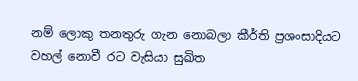නම් ලොකු තනතුරු ගැන නොබලා කීර්ති ප්‍රශංසාදියට වහල් නොවී රට වැසියා සුඛිත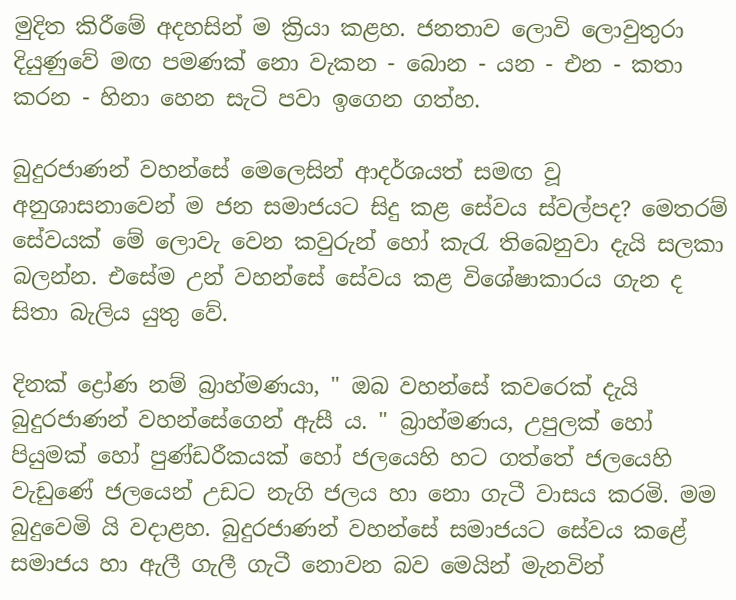මුදිත කිරීමේ අදහසින් ම ක්‍රියා කළහ. ජනතාව ලොවි ලොවුතුරා දියුණුවේ මඟ පමණක් නො වැකන - බොන - යන - එන - කතා කරන - හිනා හෙන සැටි පවා ඉගෙන ගත්හ.

බුදුරජාණන් වහන්සේ මෙලෙසින් ආදර්ශයත් සමඟ වූ අනුශාසනාවෙන් ම ජන සමාජයට සිදු කළ සේවය ස්වල්පද? මෙතරම් සේවයක් මේ ලොවැ වෙන කවුරුන් හෝ කැරැ තිබෙනුවා දැයි සලකා බලන්න. එසේම උන් වහන්සේ සේවය කළ විශේෂාකාරය ගැන ද සිතා බැලිය යුතු වේ.

දිනක් ද්‍රෝණ නම් බ්‍රාහ්මණයා, " ඔබ වහන්සේ කවරෙක් දැයි බුදුරජාණන් වහන්සේගෙන් ඇසී ය. " බ්‍රාහ්මණය, උපුලක් හෝ පියුමක් හෝ පුණ්ඩරීකයක් හෝ ජලයෙහි හට ගත්තේ ජලයෙහි වැඩුණේ ජලයෙන් උඩට නැගි ජලය හා නො ගැටී වාසය කරමි. මම බුදුවෙමි යි වදාළහ. බුදුරජාණන් වහන්සේ සමාජයට සේවය කළේ සමාජය හා ඇලී ගැලී ගැටී නොවන බව මෙයින් මැනවින්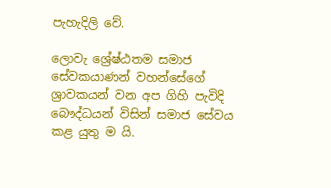පැහැදිලි වේ.

ලොවැ ශ්‍රේෂ්ඨතම සමාජ සේවකයාණන් වහන්සේගේ ශ්‍රාවකයන් වන අප ගිහි පැවිදි බෞද්ධයන් විසින් සමාජ සේවය කළ යුතු ම යි.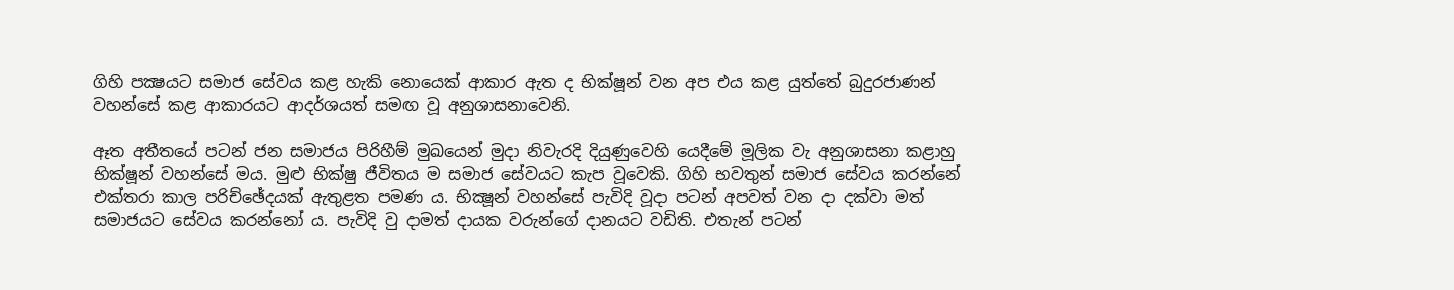ගිහි පක්‍ෂයට සමාජ සේවය කළ හැකි නොයෙක් ආකාර ඇත ද භික්ෂූන් වන අප එය කළ යුත්තේ බුදුරජාණන් වහන්සේ කළ ආකාරයට ආදර්ශයත් සමඟ වූ අනුශාසනාවෙනි.

ඈත අතීතයේ පටන් ජන සමාජය පිරිහීම් මුඛයෙන් මුදා නිවැරදි දියුණුවෙහි යෙදීමේ මූලික වැ අනුශාසනා කළාහු භික්ෂූන් වහන්සේ මය. මුළු භික්ෂු ජීවිතය ම සමාජ සේවයට කැප වූවෙකි. ගිහි භවතුන් සමාජ සේවය කරන්නේ එක්තරා කාල පරිච්ඡේදයක් ඇතුළත පමණ ය. භික්‍ෂූන් වහන්සේ පැවිදි වූදා පටන් අපවත් වන දා දක්වා මත් සමාජයට සේවය කරන්නෝ ය. පැවිදි වු දාමත් දායක වරුන්ගේ දානයට වඩිති. එතැන් පටන්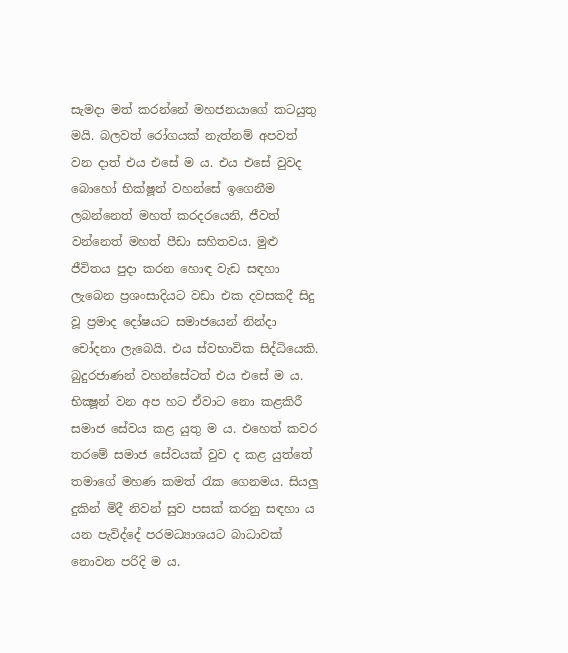සැමදා මත් කරන්නේ මහජනයාගේ කටයුතු මයි. බලවත් රෝගයක් නැත්නම් අපවත් වන දාත් එය එසේ ම ය. එය එසේ වුවද බොහෝ භික්ෂූන් වහන්සේ ඉගෙනීම ලබන්නෙත් මහත් කරදරයෙනි, ජීවත් වන්නෙත් මහත් පීඩා සහිතවය. මුළු ජීවිතය පුදා කරන හොඳ වැඩ සඳහා ලැබෙන ප්‍රශංසාදියට වඩා එක දවසකදී සිදු වූ ප්‍රමාද දෝෂයට සමාජයෙන් නින්දා චෝදනා ලැබෙයි. එය ස්වභාවික සිද්ධියෙකි. බුදුරජාණන් වහන්සේටත් එය එසේ ම ය. භික්‍ෂූන් වන අප හට ඒවාට නො කළකිරී සමාජ සේවය කළ යුතු ම ය. එහෙත් කවර තරමේ සමාජ සේවයක් වුව ද කළ යුත්තේ තමාගේ මහණ කමත් රැක ගෙනමය. සියලු දුකින් මිදී නිවන් සුව පසක් කරනු සඳහා ය යන පැවිද්දේ පරමධ්‍යාශයට බාධාවක් නොවන පරිදි ම ය.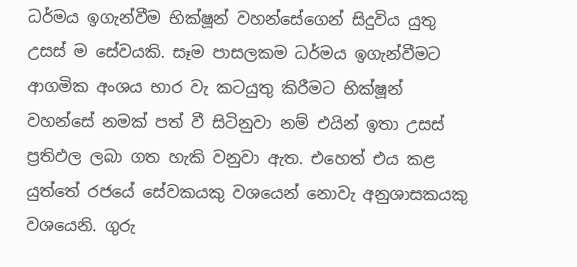ධර්මය ඉගැන්වීම භික්ෂූන් වහන්සේගෙන් සිදුවිය යුතු උසස් ම සේවයකි. සෑම පාසලකම ධර්මය ඉගැන්වීමට ආගමික අංශය භාර වැ කටයුතු කිරීමට භික්ෂූන් වහන්සේ නමක් පත් වී සිටිනුවා නම් එයින් ඉතා උසස් ප්‍රතිඵල ලබා ගත හැකි වනුවා ඇත. එහෙත් එය කළ යුත්තේ රජයේ සේවකයකු වශයෙන් නොවැ අනුශාසකයකු වශයෙනි. ගුරු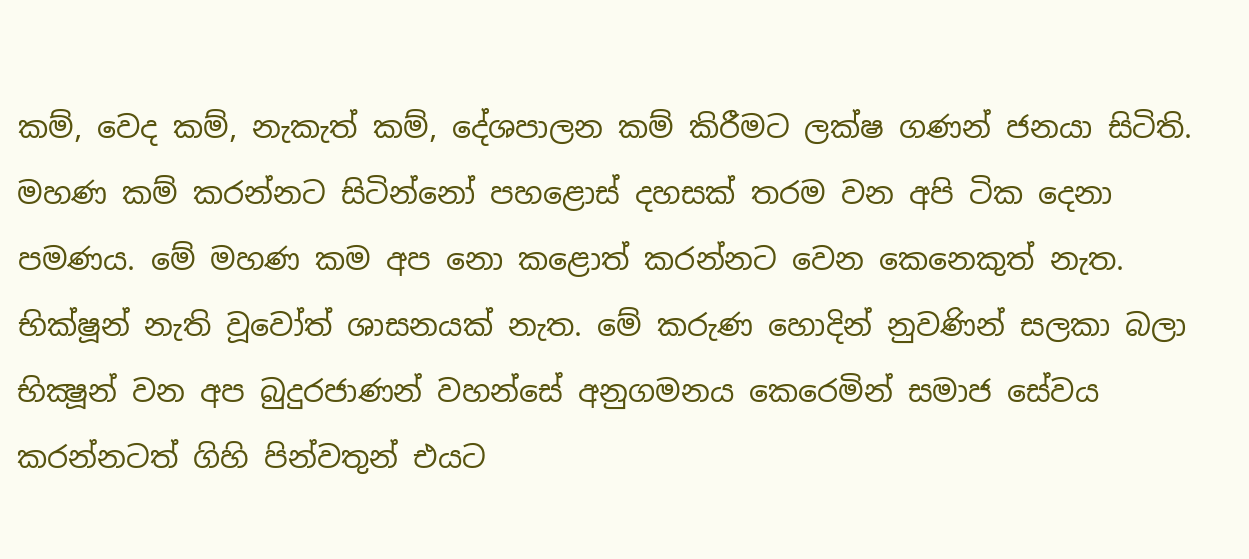කම්, වෙද කම්, නැකැත් කම්, දේශපාලන කම් කිරීමට ලක්ෂ ගණන් ජනයා සිටිති. මහණ කම් කරන්නට සිටින්නෝ පහළොස් දහසක් තරම වන අපි ටික දෙනා පමණය. මේ මහණ කම අප නො කළොත් කරන්නට වෙන කෙනෙකුත් නැත. භික්ෂූන් නැති වූවෝත් ශාසනයක් නැත. මේ කරුණ හොදින් නුවණින් සලකා බලා භික්‍ෂූන් වන අප බුදුරජාණන් වහන්සේ අනුගමනය කෙරෙමින් සමාජ සේවය කරන්නටත් ගිහි පින්වතුන් එයට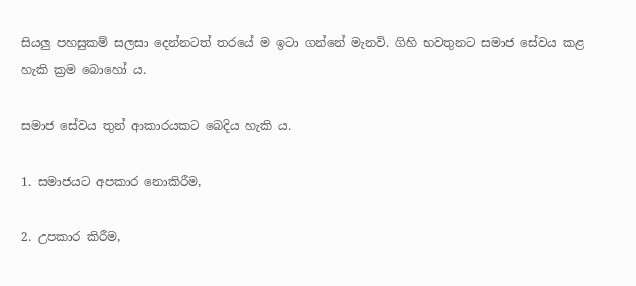සියලු පහසුකම් සලසා දෙන්නටත් තරයේ ම ඉටා ගන්නේ මැනවි. ගිහි භවතුනට සමාජ සේවය කළ හැකි ක්‍රම බොහෝ ය.

සමාජ සේවය තුන් ආකාරයකට බෙදිය හැකි ය.

1. සමාජයට අපකාර නොකිරීම,

2. උපකාර කිරීම,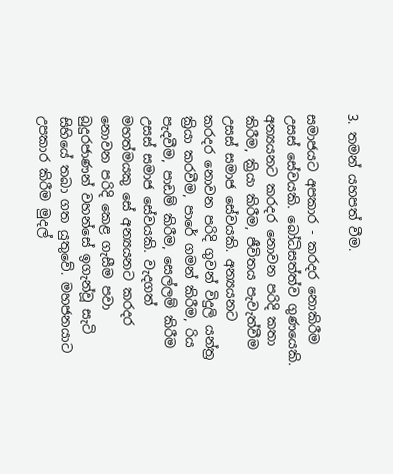3. තමන් යහපත් වීම.

සමාජයට අපකාර - කරදර නොකිරීම උසස් සේවයකි. බෝධිසත්ත්ව ගුණයෙකි. අන්‍යයනට කරදර නොවන පරිදි කතා කිරීම, ක්‍රියා කිරීම, ජීවිතය පැවැත්වීම උසස් සමාජ සේවයකි. අන්‍යයනට කරදර නොවන පරිදි ගුවන් විදුලි යන්ත්‍ර ක්‍රියා කරවීම, පාරේ ගමන් කිරීම, රිය පැදවීම, පාඩම් කිරීම, සෙල්ලම් කිරීම උසස් සමාජ සේවයකි. වැදගත් මහත්මයකු සේ අන්‍යයනට කරදර නොවන පරිදි කෙළ ගැසීම පවා බුදුරජාණන් වහන්සේ ඉගැන්වූ සැටි සිහියේ තබා ගත යුතුවේ. මහජනයාට උපකාර කිරීම මුදල්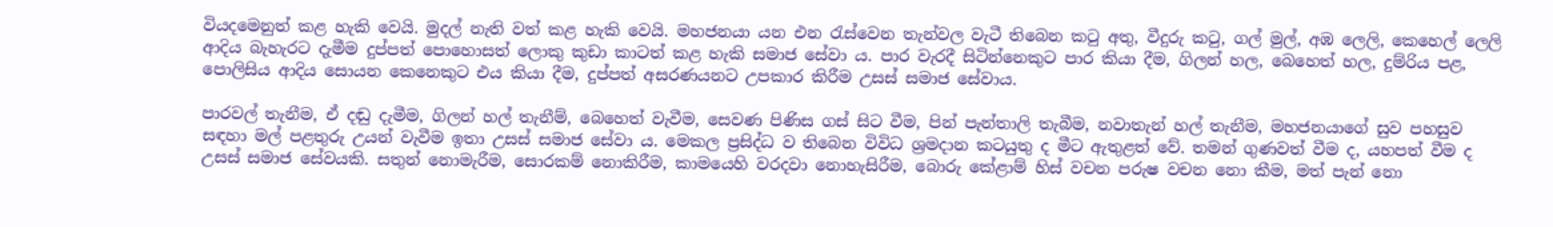වියදමෙනුත් කළ හැකි වෙයි. මුදල් නැති වත් කළ හැකි වෙයි. මහජනයා යන එන රැස්වෙන තැන්වල වැටී තිබෙන කටු අතු, වීදුරු කටු, ගල් මුල්, අඹ ලෙලි, කෙහෙල් ලෙලි ආදිය බැහැරට දැමීම දුප්පත් පොහොසත් ලොකු කුඩා කාටත් කළ හැකි සමාජ සේවා ය. පාර වැරදී සිටින්නෙකුට පාර කියා දීම, ගිලන් හල, බෙහෙත් හල, දුම්රිය පළ, පොලිසිය ආදිය සොයන කෙනෙකුට එය කියා දීම, දුප්පත් අසරණයනට උපකාර කිරීම උසස් සමාජ සේවාය.

පාරවල් තැනීම, ඒ දඬු දැමීම, ගිලන් හල් තැනීම්, බෙහෙත් වැවීම, සෙවණ පිණිස ගස් සිට වීම, පින් පැන්තාලි තැබීම, නවාතැන් හල් තැනීම, මහජනයාගේ සුව පහසුව සඳහා මල් පළතුරු උයන් වැවීම ඉතා උසස් සමාජ සේවා ය. මෙකල ප්‍රසිද්ධ ව තිබෙන විවිධ ශ්‍රමදාන කටයුතු ද මීට ඇතුළත් වේ. තමන් ගුණවත් වීම ද, යහපත් වීම ද උසස් සමාජ සේවයකි. සතුන් නොමැරීම, සොරකම් නොකිරීම, කාමයෙහි වරදවා නොහැසිරීම, බොරු කේළාම් හිස් වචන පරුෂ වචන නො කීම, මත් පැන් නො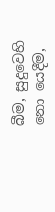බීම, සුදුවෙහි නො යෙදීම,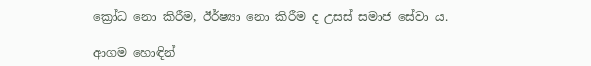ක්‍රෝධ නො කිරීම, ඊර්ෂ්‍යා නො කිරීම ද උසස් සමාජ සේවා ය.

ආගම හොඳින්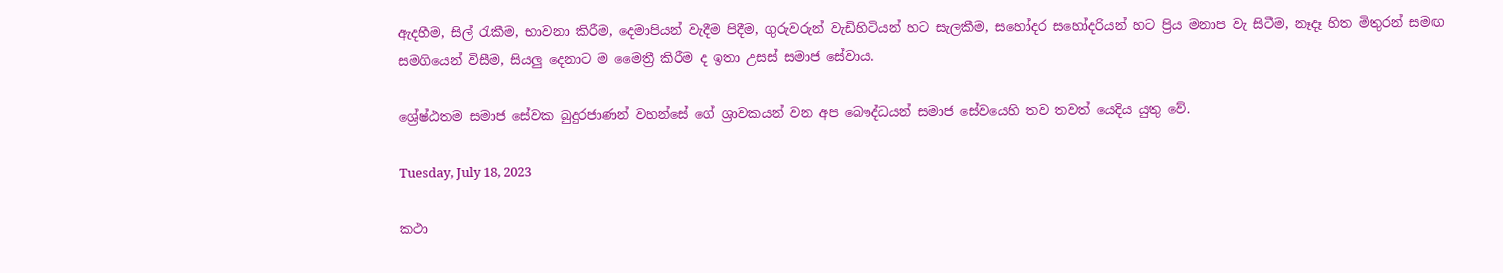ඇදහීම, සිල් රැකීම, භාවනා කිරීම, දෙමාපියන් වැදීම පිදීම, ගුරුවරුන් වැඩිහිටියන් හට සැලකීම, සහෝදර සහෝදරියන් හට ප්‍රිය මනාප වැ සිටීම, නෑදෑ හිත මිතුරන් සමඟ සමගියෙන් විසීම, සියලු දෙනාට ම මෛත්‍රී කිරීම ද ඉතා උසස් සමාජ සේවාය.

ශ්‍රේෂ්ඨතම සමාජ සේවක බුදුරජාණන් වහන්සේ ගේ ශ්‍රාවකයන් වන අප බෞද්ධයන් සමාජ සේවයෙහි තව තවත් යෙදිය යුතු වේ.

Tuesday, July 18, 2023

කථා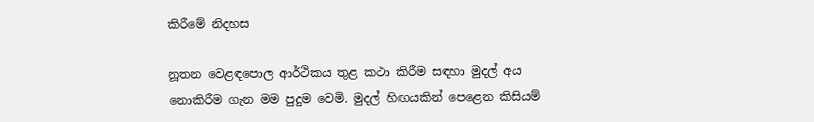කිරීමේ නිදහස

නූතන වෙළඳපොල ආර්ථිකය තුළ කථා කිරීම සඳහා මුදල් අය නොකිරීම ගැන මම පුදුම වෙමි. මුදල් හිඟයකින් පෙළෙන කිසියම්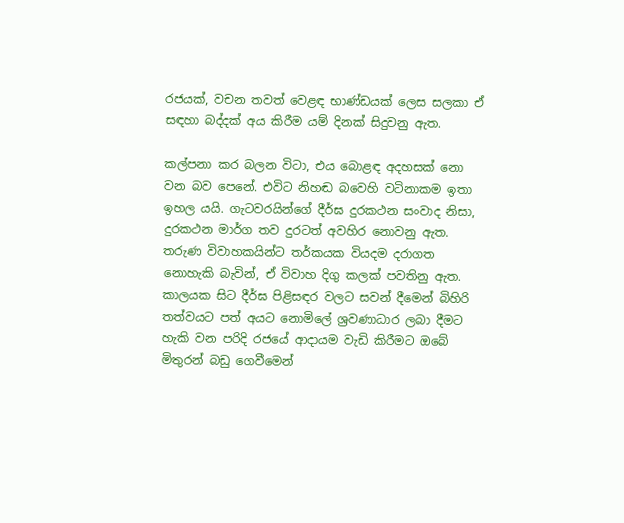රජයක්, වචන තවත් වෙළඳ භාණ්ඩයක් ලෙස සලකා ඒ සඳහා බද්දක් අය කිරීම යම් දිනක් සිදුවනු ඇත.

කල්පනා කර බලන විටා, එය බොළඳ අදහසක් නො වන බව පෙනේ. එවිට නිහඬ බවෙහි වටිනාකම ඉතා ඉහල යයි. ගැටවරයින්ගේ දීර්ඝ දුරකථන සංවාද නිසා, දුරකථන මාර්ග තව දුරටත් අවහිර නොවනු ඇත. තරුණ විවාහකයින්ට තර්කයක වියදම දරාගත නොහැකි බැවින්, ඒ විවාහ දිගු කලක් පවතිනු ඇත. කාලයක සිට දීර්ඝ පිළිසඳර වලට සවන් දීමෙන් බිහිරි තත්වයට පත් අයට නොමිලේ ශ්‍රවණාධාර ලබා දීමට හැකි වන පරිදි රජයේ ආදායම වැඩි කිරීමට ඔබේ මිතුරන් බඩු ගෙවීමෙන්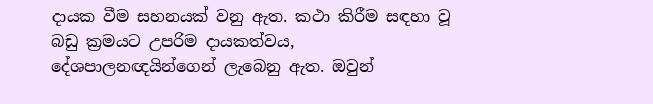දායක වීම සහනයක් වනු ඇත. කථා කිරීම සඳහා වූ බඩු ක්‍රමයට උපරිම දායකත්වය, දේශපාලනඥයින්ගෙන් ලැබෙනු ඇත. ඔවුන්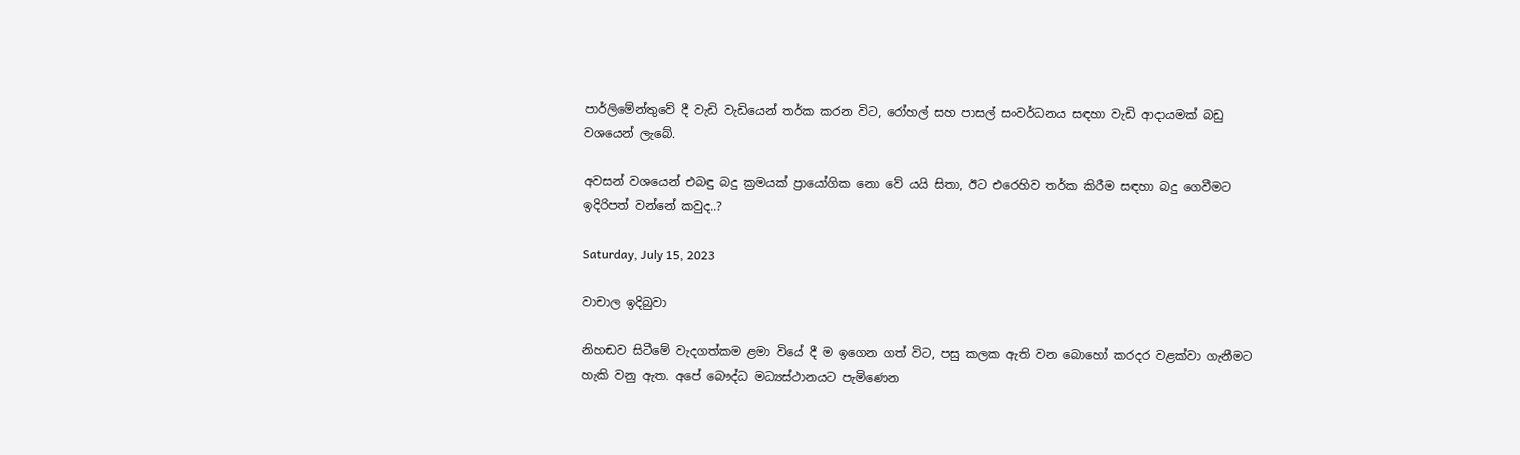පාර්ලිමේන්තුවේ දී වැඩි වැඩියෙන් තර්ක කරන විට, රෝහල් සහ පාසල් සංවර්ධනය සඳහා වැඩි ආදායමක් බඩු වශයෙන් ලැබේ.

අවසන් වශයෙන් එබඳු බදු ක්‍රමයක් ප්‍රායෝගික නො වේ යයි සිතා, ඊට එරෙහිව තර්ක කිරීම සඳහා බදු ගෙවීමට ඉදිරිපත් වන්නේ කවුද..?

Saturday, July 15, 2023

වාචාල ඉදිබුවා

නිහඬව සිටීමේ වැදගත්කම ළමා වියේ දී ම ඉගෙන ගත් විට, පසු කලක ඇති වන බොහෝ කරදර වළක්වා ගැනීමට හැකි වනු ඇත. අපේ බෞද්ධ මධ්‍යස්ථානයට පැමිණෙන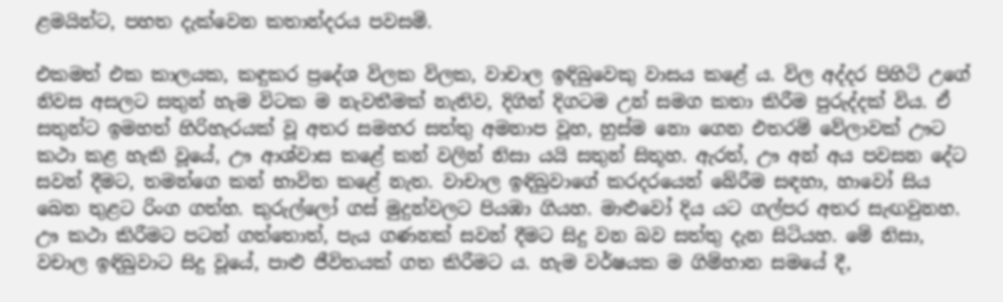ළමයින්ට, පහත දැක්වෙන කතාන්දරය පවසමි.

එකමත් එක කාලයක, කඳුකර ප්‍රදේශ විලක විලක, වාචාල ඉඳිබුවෙකු වාසය කළේ ය. විල අද්දර පිහිටි උගේ නිවස අසලට සතුන් හැම විටක ම නැවතීමක් නැතිව, දිගින් දිගටම උන් සමග කතා කිරීම පුරුද්දක් විය. ඒ සතුන්ට ඉමහත් හිරිහැරයක් වූ අතර සමහර සත්තු අමනාප වූහ, හුස්ම නො ගෙන එතරම් වේලාවක් ඌට කථා කළ හැකි වූයේ, ඌ ආශ්වාස කළේ කන් වලින් නිසා යයි සතුන් සිතූහ. ඇරත්, ඌ අන් අය පවසන දේට සවන් දීමට, තමන්ගෙ කන් භාවිත කළේ නැත. වාචාල ඉඳිබුවාගේ කරදරයෙන් බේරීම සඳහා, හාවෝ සිය බෙන තුළට රිංග ගත්හ. කුරුල්ලෝ ගස් මුදුන්වලට පියඹා ගියහ. මාළුවෝ දිය යට ගල්පර අතර සැඟවුනහ. ඌ කථා කිරීමට පටන් ගත්තොත්, පැය ගණනක් සවන් දීමට සිදු වන බව සත්තු දැන සිටියහ. මේ නිසා, වචාල ඉඳිබුවාට සිදු වූයේ, පාළු ජීවිතයක් ගත කිරීමට ය. හැම වර්ෂයක ම ගිම්හාන සමයේ දී,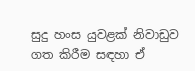සුදු හංස යුවළක් නිවාඩුව ගත කිරීම සඳහා ඒ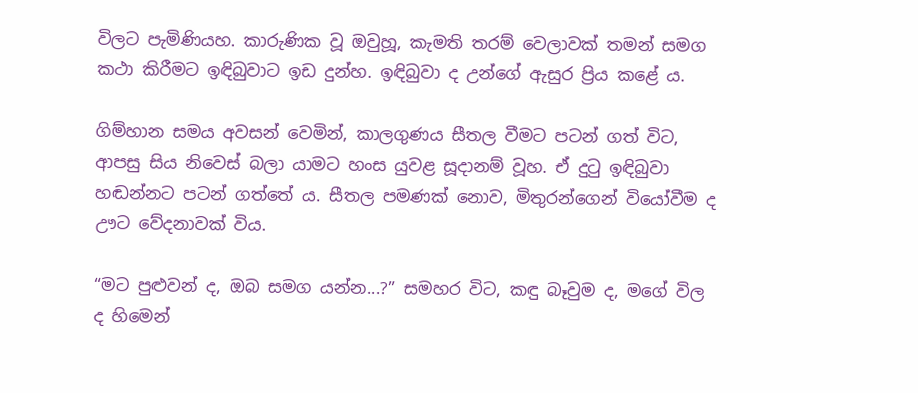විලට පැමිණියහ. කාරුණික වූ ඔවුහූ, කැමති තරම් වෙලාවක් තමන් සමග කථා කිරීමට ඉඳිබුවාට ඉඩ දුන්හ. ඉඳිබුවා ද උන්ගේ ඇසුර ප්‍රිය කළේ ය.

ගිම්හාන සමය අවසන් වෙමින්, කාලගුණය සීතල වීමට පටන් ගත් විට, ආපසු සිය නිවෙස් බලා යාමට හංස යුවළ සූදානම් වූහ. ඒ දුටු ඉඳිබුවා හඬන්නට පටන් ගත්තේ ය. සීතල පමණක් නොව, මිතුරන්ගෙන් වියෝවීම ද ඌට වේදනාවක් විය.

“මට පුළුවන් ද, ඔබ සමග යන්න...?” සමහර විට, කඳු බෑවුම ද, මගේ විල ද හිමෙන්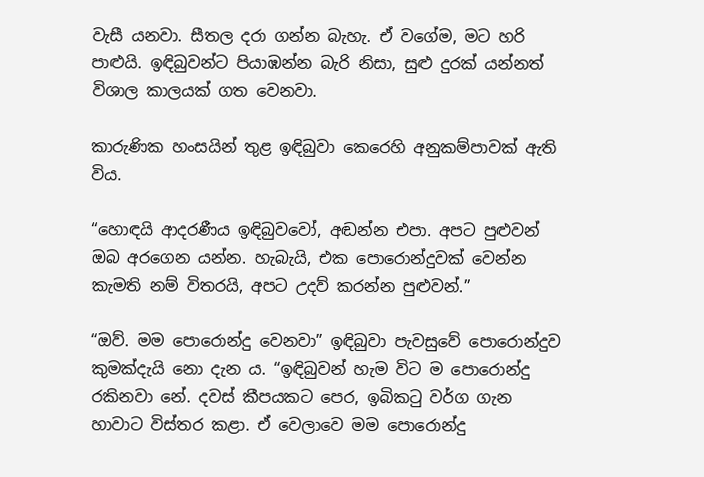වැසී යනවා. සීතල දරා ගන්න බැහැ. ඒ වගේම, මට හරි පාළුයි. ඉඳිබුවන්ට පියාඹන්න බැරි නිසා, සුළු දුරක් යන්නත් විශාල කාලයක් ගත වෙනවා.

කාරුණික හංසයින් තුළ ඉඳිබුවා කෙරෙහි අනුකම්පාවක් ඇති විය.

“හොඳයි ආදරණීය ඉඳිබුවවෝ, අඬන්න එපා. අපට පුළුවන් ඔබ අරගෙන යන්න. හැබැයි, එක පොරොන්දුවක් වෙන්න කැමති නම් විතරයි, අපට උදව් කරන්න පුළුවන්.”

“ඔව්. මම පොරොන්දු වෙනවා” ඉඳිබුවා පැවසුවේ පොරොන්දුව කුමක්දැයි නො දැන ය. “ඉඳිබුවන් හැම විට ම පොරොන්දු රකිනවා නේ. දවස් කීපයකට පෙර, ඉබිකටු වර්ග ගැන හාවාට විස්තර කළා. ඒ වෙලාවෙ මම පොරොන්දු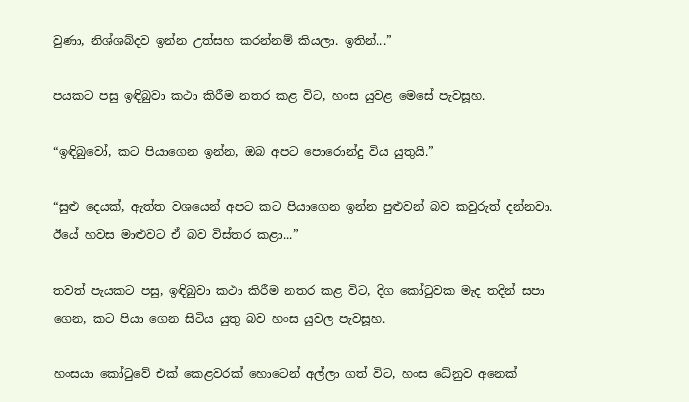වුණා, නිශ්ශබ්දව ඉන්න උත්සහ කරන්නම් කියලා. ඉතින්...”

පයකට පසු ඉඳිබුවා කථා කිරීම නතර කළ විට, හංස යුවළ මෙසේ පැවසූහ.

“ඉඳිබුවෝ, කට පියාගෙන ඉන්න, ඔබ අපට පොරොන්දු විය යුතුයි.”

“සුළු දෙයක්, ඇත්ත වශයෙන් අපට කට පියාගෙන ඉන්න පුළුවන් බව කවුරුත් දන්නවා. ඊයේ හවස මාළුවට ඒ බව විස්තර කළා...”

තවත් පැයකට පසු, ඉඳිබුවා කථා කිරීම නතර කළ විට, දිග කෝටුවක මැද තදින් සපා ගෙන, කට පියා ගෙන සිටිය යුතු බව හංස යුවල පැවසූහ.

හංසයා කෝටුවේ එක් කෙළවරක් හොටෙන් අල්ලා ගත් විට, හංස ධේනුව අනෙක්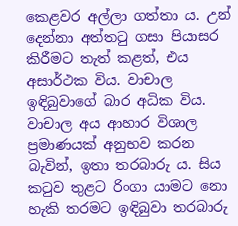කෙළවර අල්ලා ගත්තා ය. උන් දෙන්නා අත්තටු ගසා පියාසර කිරීමට තැත් කළත්, එය අසාර්ථක විය. වාචාල ඉඳිබුවාගේ බාර අධික විය. වාචාල අය ආහාර විශාල ප්‍රමාණයක් අනුභව කරන බැවින්, ඉතා තරබාරු ය. සිය කටුව තුළට රිංගා යාමට නො හැකි තරමට ඉඳිබුවා තරබාරු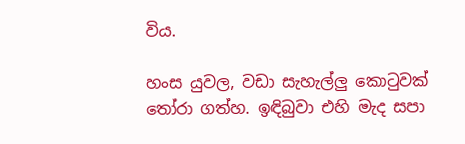විය.

හංස යුවල, වඩා සැහැල්ලු කොටුවක් තෝරා ගත්හ. ඉඳිබුවා එහි මැද සපා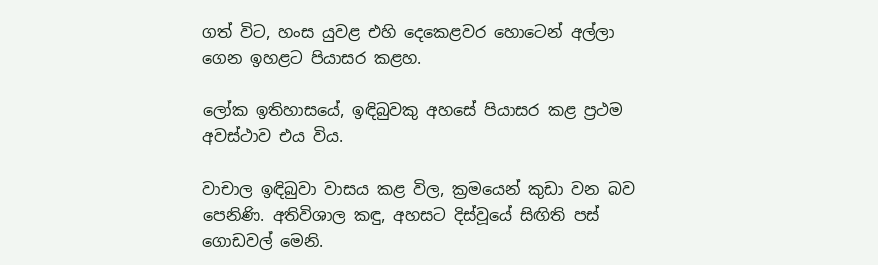ගත් විට, හංස යුවළ එහි දෙකෙළවර හොටෙන් අල්ලා ගෙන ඉහළට පියාසර කළහ.

ලෝක ඉතිහාසයේ, ඉඳිබුවකු අහසේ පියාසර කළ ප්‍රථම අවස්ථාව එය විය.

වාචාල ඉඳිබුවා වාසය කළ විල, ක්‍රමයෙන් කුඩා වන බව පෙනිණි. අතිවිශාල කඳු, අහසට දිස්වූයේ සිඟිති පස් ගොඩවල් මෙනි.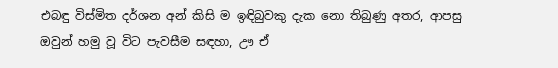එබඳු විස්මිත දර්ශන අන් කිසි ම ඉඳිබුවකු දැක නො තිබුණු අතර, ආපසු ඔවුන් හමු වූ විට පැවසීම සඳහා, ඌ ඒ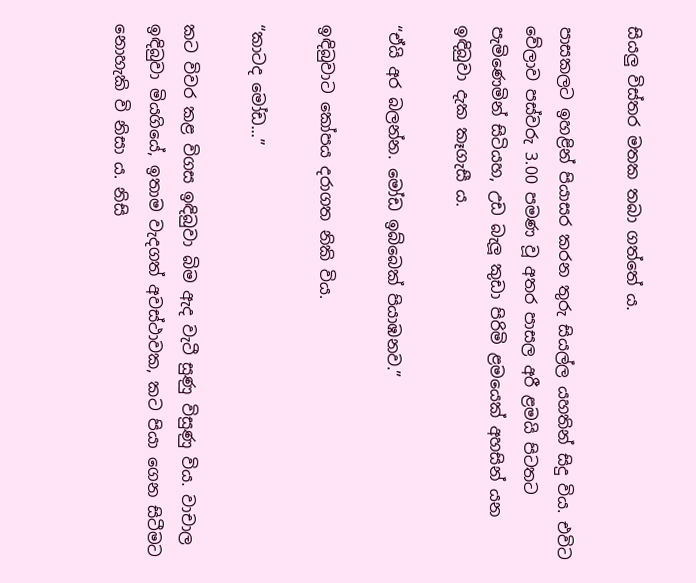සියලු විස්තර මතක තබා ගත්තේ ය.

පාසකලට ඉහළින් පියාසර කරන තුරු සියල්ල යහතින් සිදු විය. එවිට වේලාව පස්වරු 3.00 පමණ වූ අතර පාසල අරී ළමයි පිටතට පැමිණෙමින් සිටියහ, උඩ බැලූ කුඩා පිරිමි ළමයෙක් අහසින් යන ඉඳිබුවා දැක කෑගැසී ය.

“ඒයි අර බලන්න. මෝඩ ඉබ්බෙක් පියාඹනව.”

ඉඳිබුවාට කෝපය දරාගත නිකි විය.

“කාටද මෝඩ...”

කට විවර කළ විගස ඉඳිබුවා බිම ඇද වැටී සුණු විසුණු විය. වාචාල ඉඳිබුවා මියගියේ, ඉතාම වැදගත් අවස්ථාවක, කට පියා ගෙන සිටීමට නොහැකි වි නිසා ය. නිසි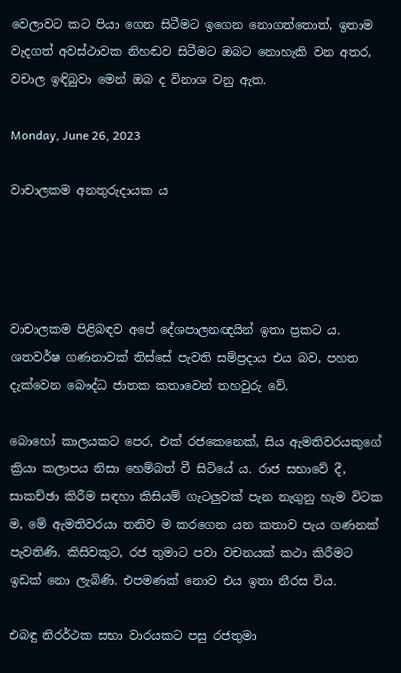වෙලාවට කට පියා ගෙන සිටීමට ඉගෙන නොගත්තොත්, ඉතාම වැදගත් අවස්ථාවක නිහඬව සිටීමට ඔබට නොහැකි වන අතර, වචාල ඉඳිබුවා මෙන් ඔබ ද විනාශ වනු ඇත.

Monday, June 26, 2023

වාචාලකම අනතුරුදායක ය




වාචාලකම පිළිබඳව අපේ දේශපාලනඥයින් ඉතා ප්‍රකට ය. ශතවර්ෂ ගණනාවක් තිස්සේ පැවති සම්ප්‍රදාය එය බව, පහත දැක්වෙන බෞද්ධ ජාතක කතාවෙන් තහවුරු වේ.

බොහෝ කාලයකට පෙර, එක් රජකෙනෙක්, සිය ඇමතිවරයකුගේ ක්‍රියා කලාපය නිසා හෙම්බත් වී සිටියේ ය. රාජ සභාවේ දී, සාකච්ඡා කිරීම සඳහා කිසියම් ගැටලුවක් පැන නැගුනු හැම විටක ම, මේ ඇමතිවරයා තනිව ම කරගෙන යන කතාව පැය ගණනක් පැවතිණි. කිසිවකුට, රජ තුමාට පවා වචනයක් කථා කිරීමට ඉඩක් නො ලැබිණි. එපමණක් නොව එය ඉතා නීරස විය.

එබඳු නිරර්ථක සභා වාරයකට පසු රජතුමා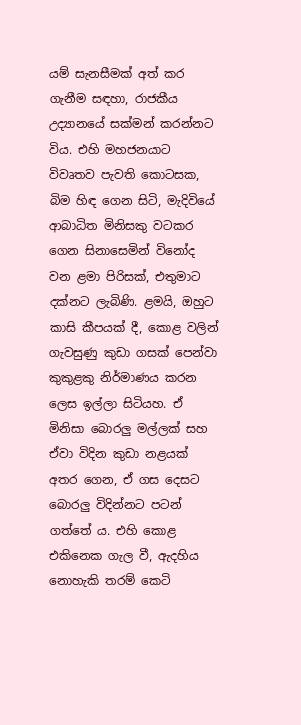යම් සැනසීමක් අත් කර ගැනීම සඳහා, රාජකීය උද්‍යානයේ සක්මන් කරන්නට විය. එහි මහජනයාට විවෘතව පැවති කොටසක, බිම හිඳ ගෙන සිටි, මැදිවියේ ආබාධිත මිනිසකු වටකර ගෙන සිනාසෙමින් විනෝද වන ළමා පිරිසක්, එතුමාට දක්නට ලැබිණි. ළමයි, ඔහුට කාසි කීපයක් දී, කොළ වලින් ගැවසුණු කුඩා ගසක් පෙන්වා කුකුළකු නිර්මාණය කරන ලෙස ඉල්ලා සිටියහ. ඒ මිනිසා බොරලු මල්ලක් සහ ඒවා විදින කුඩා නළයක් අතර ගෙන, ඒ ගස දෙසට බොරලු විදින්නට පටන් ගත්තේ ය. එහි කොළ එකිනෙක ගැල වී, ඇදහිය නොහැකි තරම් කෙටි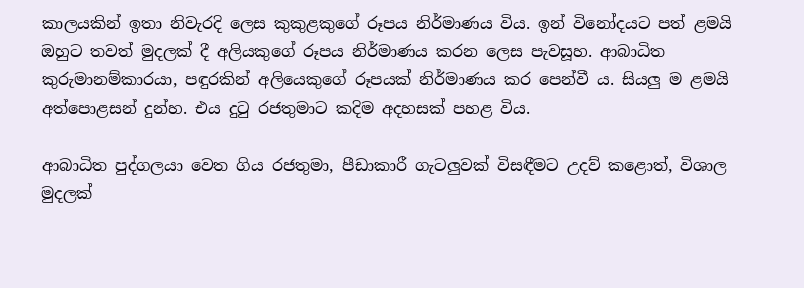කාලයකින් ඉතා නිවැරදි ලෙස කුකුළකුගේ රූපය නිර්මාණය විය. ඉන් විනෝදයට පත් ළමයි ඔහුට තවත් මුදලක් දී අලියකුගේ රූපය නිර්මාණය කරන ලෙස පැවසූහ. ආබාධිත කුරුමානම්කාරයා, පඳුරකින් අලියෙකුගේ රූපයක් නිර්මාණය කර පෙන්වී ය. සියලු ම ළමයි අත්පොළසන් දුන්හ. එය දුටු රජතුමාට කදිම අදහසක් පහළ විය.

ආබාධිත පුද්ගලයා වෙත ගිය රජතුමා, පීඩාකාරී ගැටලුවක් විසඳීමට උදව් කළොත්, විශාල මුදලක්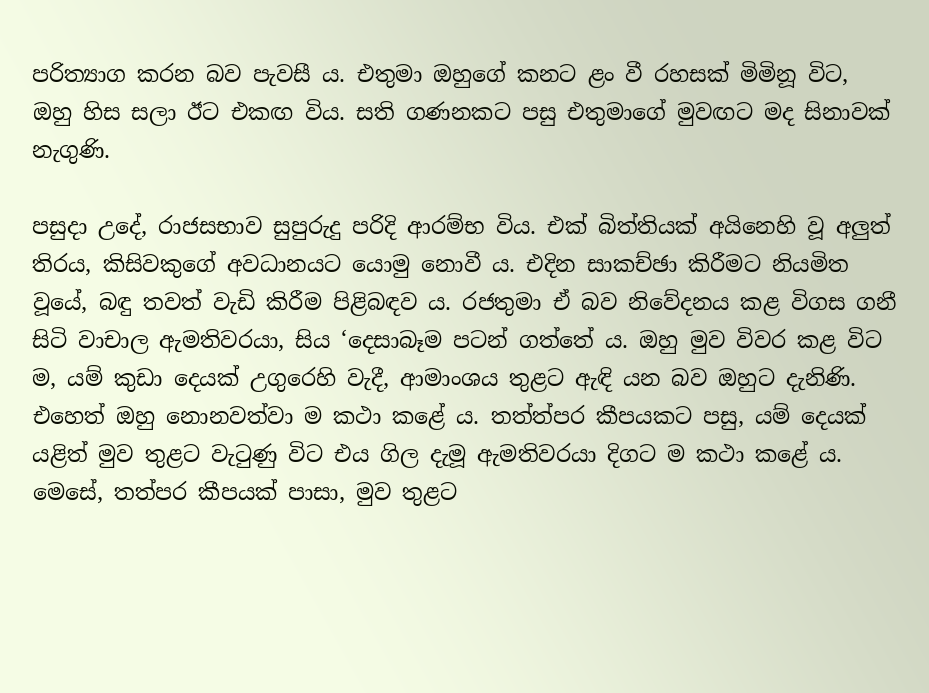පරිත්‍යාග කරන බව පැවසී ය. එතුමා ඔහුගේ කනට ළං වී රහසක් මිමිනූ විට, ඔහු හිස සලා ඊට එකඟ විය. සති ගණනකට පසු එතුමාගේ මුවඟට මද සිනාවක් නැගුණි.

පසුදා උදේ, රාජසභාව සුපුරුදු පරිදි ආරම්භ විය. එක් බිත්තියක් අයිනෙහි වූ අලුත් තිරය, කිසිවකුගේ අවධානයට යොමු නොවී ය. එදින සාකච්ඡා කිරීමට නියමිත වූයේ, බඳු තවත් වැඩි කිරීම පිළිබඳව ය. රජතුමා ඒ බව නිවේදනය කළ විගස ගනී සිටි වාචාල ඇමතිවරයා, සිය ‘දෙසාබෑම පටන් ගත්තේ ය. ඔහු මුව විවර කළ විට ම, යම් කුඩා දෙයක් උගුරෙහි වැදී, ආමාංශය තුළට ඇඳි යන බව ඔහුට දැනිණි. එහෙත් ඔහු නොනවත්වා ම කථා කළේ ය. තත්ත්පර කීපයකට පසු, යම් දෙයක් යළිත් මුව තුළට වැටුණු විට එය ගිල දැමූ ඇමතිවරයා දිගට ම කථා කළේ ය. මෙසේ, තත්පර කීපයක් පාසා, මුව තුළට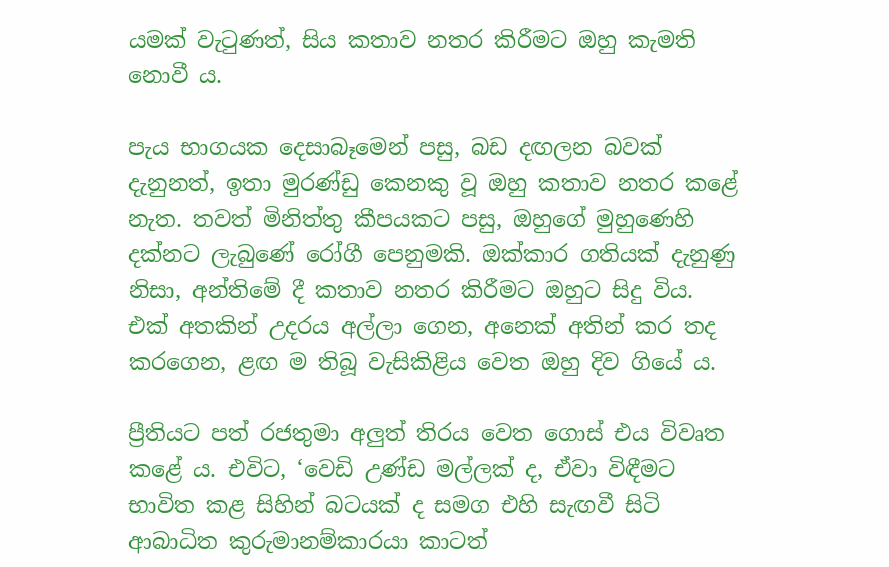යමක් වැටුණත්, සිය කතාව නතර කිරීමට ඔහු කැමති නොවී ය.

පැය භාගයක දෙසාබෑමෙන් පසු, බඩ දඟලන බවක් දැනුනත්, ඉතා මුරණ්ඩු කෙනකු වූ ඔහු කතාව නතර කළේ නැත. තවත් මිනිත්තු කීපයකට පසු, ඔහුගේ මුහුණෙහි දක්නට ලැබුණේ රෝගී පෙනුමකි. ඔක්කාර ගතියක් දැනුණු නිසා, අන්තිමේ දී කතාව නතර කිරීමට ඔහුට සිදු විය. එක් අතකින් උදරය අල්ලා ගෙන, අනෙක් අතින් කර තද කරගෙන, ළඟ ම තිබූ වැසිකිළිය වෙත ඔහු දිව ගියේ ය.

ප්‍රීතියට පත් රජතුමා අලුත් තිරය වෙත ගොස් එය විවෘත කළේ ය. එවිට, ‘වෙඩි උණ්ඩ මල්ලක් ද, ඒවා විඳීමට භාවිත කළ සිහින් බටයක් ද සමග එහි සැඟවී සිටි ආබාධිත කුරුමානම්කාරයා කාටත්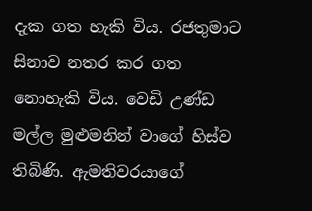දැක ගත හැකි විය. රජතුමාට සිනාව නතර කර ගත නොහැකි විය. වෙඩි උණ්ඩ මල්ල මුළුමනින් වාගේ හිස්ව තිබිණි. ඇමතිවරයාගේ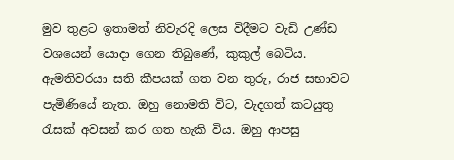මුව තුළට ඉතාමත් නිවැරදි ලෙස විදීමට වැඩි උණ්ඩ වශයෙන් යොදා ගෙන තිබුණේ, කුකුල් බෙටිය. ඇමතිවරයා සති කීපයක් ගත වන තුරු, රාජ සභාවට පැමිණියේ නැත. ඔහු නොමති විට, වැදගත් කටයුතු රැසක් අවසන් කර ගත හැකි විය. ඔහු ආපසු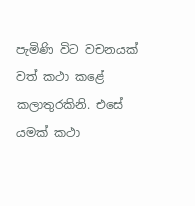පැමිණි විට වචනයක් වත් කථා කළේ කලාතුරකිනි. එසේ යමක් කථා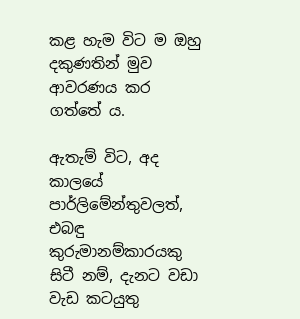කළ හැම විට ම ඔහු දකුණතින් මුව ආවරණය කර ගත්තේ ය.

ඇතැම් විට, අද කාලයේ පාර්ලිමේන්තුවලත්, එබඳු කුරුමානම්කාරයකු සිටී නම්, දැනට වඩා වැඩ කටයුතු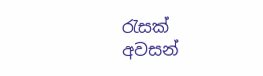රැසක් අවසන්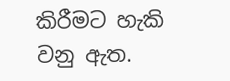කිරීමට හැකි වනු ඇත.